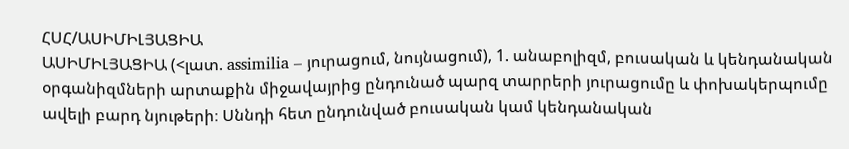ՀՍՀ/ԱՍԻՄԻԼՅԱՑԻԱ
ԱՍԻՄԻԼՅԱՑԻԱ (<լատ. assimilia – յուրացում, նույնացում), 1. անաբոլիզմ, բուսական և կենդանական օրգանիզմների արտաքին միջավայրից ընդունած պարզ տարրերի յուրացումը և փոխակերպումը ավելի բարդ նյութերի։ Սննդի հետ ընդունված բուսական կամ կենդանական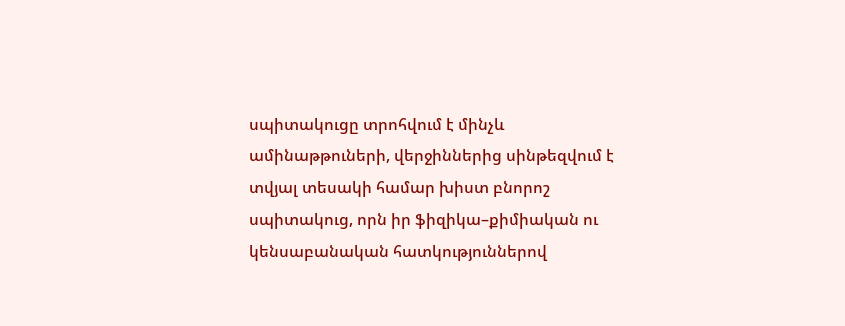սպիտակուցը տրոհվում է մինչև ամինաթթուների, վերջիններից սինթեզվում է տվյալ տեսակի համար խիստ բնորոշ սպիտակուց, որն իր ֆիզիկա–քիմիական ու կենսաբանական հատկություններով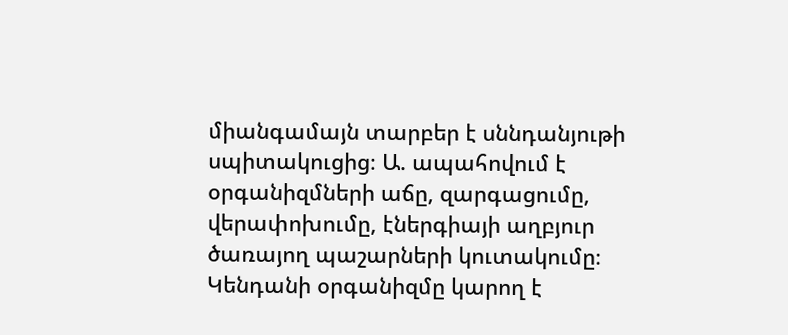միանգամայն տարբեր է սննդանյութի սպիտակուցից։ Ա. ապահովում է օրգանիզմների աճը, զարգացումը, վերափոխումը, էներգիայի աղբյուր ծառայող պաշարների կուտակումը։ Կենդանի օրգանիզմը կարող է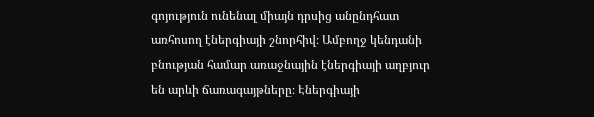գոյություն ունենալ միայն դրսից անընդհատ առհոսող էներգիայի շնորհիվ։ Ամբողջ կենդանի բնության համար առաջնային էներգիայի աղբյուր են արևի ճառագայթները։ Էներգիայի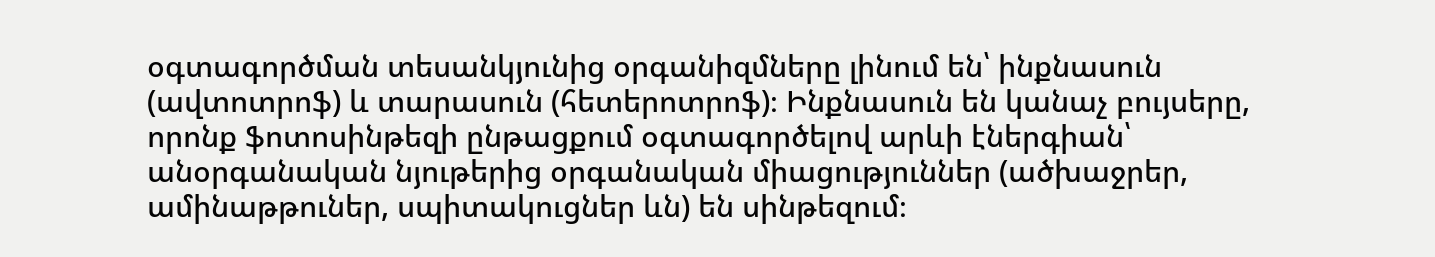օգտագործման տեսանկյունից օրգանիզմները լինում են՝ ինքնասուն (ավտոտրոֆ) և տարասուն (հետերոտրոֆ)։ Ինքնասուն են կանաչ բույսերը, որոնք ֆոտոսինթեզի ընթացքում օգտագործելով արևի էներգիան՝ անօրգանական նյութերից օրգանական միացություններ (ածխաջրեր, ամինաթթուներ, սպիտակուցներ ևն) են սինթեզում։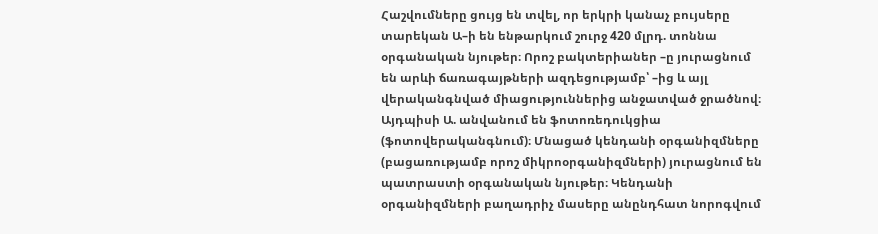Հաշվումները ցույց են տվել, որ երկրի կանաչ բույսերը տարեկան Ա–ի են ենթարկում շուրջ 420 մլրդ. տոննա օրգանական նյութեր։ Որոշ բակտերիաներ –ը յուրացնում են արևի ճառագայթների ազդեցությամբ՝ –ից և այլ վերականգնված միացություններից անջատված ջրածնով։ Այդպիսի Ա. անվանում են ֆոտոռեդուկցիա (ֆոտովերականգնում)։ Մնացած կենդանի օրգանիզմները (բացառությամբ որոշ միկրոօրգանիզմների) յուրացնում են պատրաստի օրգանական նյութեր։ Կենդանի օրգանիզմների բաղադրիչ մասերը անընդհատ նորոգվում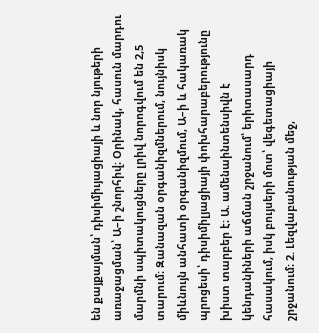են քայքայման՝ դիսիմիւյացիայի և նոր նյութերի առաջացման՝ Ա–ի շնորհիվ։ Օրինակ, հասուն մարդու մարմնի սպիտակուցները լրիվ նորոգվում են 2,5 տարում։ Զանազան օրգանիզմներում, նույնիսկ միևնույն անհատի օրգանիզմում, Ա–ի և հակառակ պրոցեսի՝ դիսիմիլյացիայի փոխհարաբերությունը խիստ տարբեր է։ Ա. ամենաինտենսիվն է կենդանիների աճման շրջանում՝ երիտասարդ հասակում, իսկ բույսերի մոտ՝ վեգետացիայի շրջանում։ 2. Լեզվաբանության մեջ,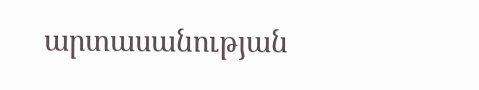արտասանության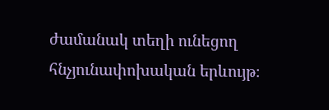ժամանակ տեղի ունեցող հնչյունափոխական երևույթ։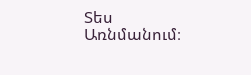Տես Առնմանում։